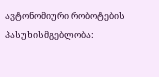ავტონომიური რობოტების პასუხისმგებლობა: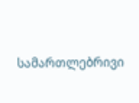სამართლებრივი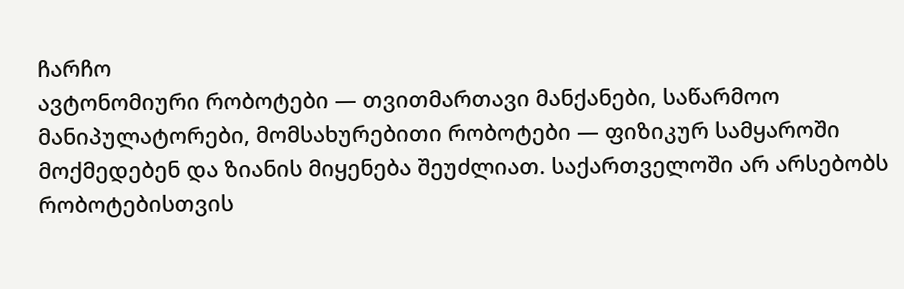ჩარჩო
ავტონომიური რობოტები — თვითმართავი მანქანები, საწარმოო მანიპულატორები, მომსახურებითი რობოტები — ფიზიკურ სამყაროში მოქმედებენ და ზიანის მიყენება შეუძლიათ. საქართველოში არ არსებობს რობოტებისთვის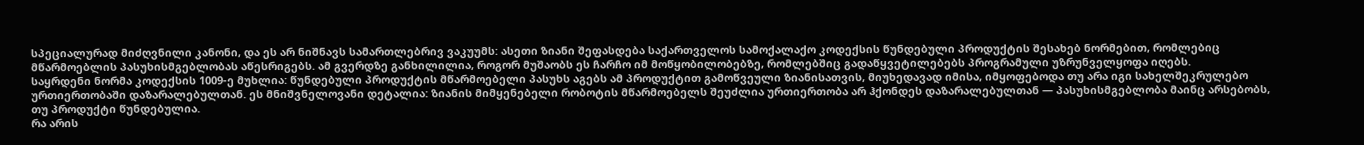სპეციალურად მიძღვნილი კანონი, და ეს არ ნიშნავს სამართლებრივ ვაკუუმს: ასეთი ზიანი შეფასდება საქართველოს სამოქალაქო კოდექსის წუნდებული პროდუქტის შესახებ ნორმებით, რომლებიც მწარმოებლის პასუხისმგებლობას აწესრიგებს. ამ გვერდზე განხილილია, როგორ მუშაობს ეს ჩარჩო იმ მოწყობილობებზე, რომლებშიც გადაწყვეტილებებს პროგრამული უზრუნველყოფა იღებს.
საყრდენი ნორმა კოდექსის 1009-ე მუხლია: წუნდებული პროდუქტის მწარმოებელი პასუხს აგებს ამ პროდუქტით გამოწვეული ზიანისათვის, მიუხედავად იმისა, იმყოფებოდა თუ არა იგი სახელშეკრულებო ურთიერთობაში დაზარალებულთან. ეს მნიშვნელოვანი დეტალია: ზიანის მიმყენებელი რობოტის მწარმოებელს შეუძლია ურთიერთობა არ ჰქონდეს დაზარალებულთან — პასუხისმგებლობა მაინც არსებობს, თუ პროდუქტი წუნდებულია.
რა არის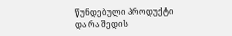წუნდებული პროდუქტი და რა შედის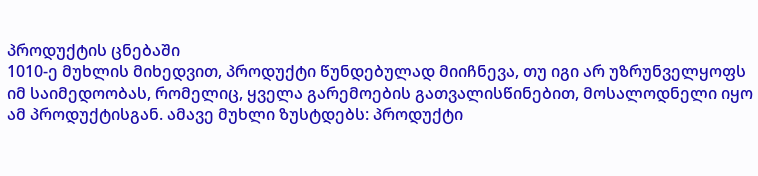პროდუქტის ცნებაში
1010-ე მუხლის მიხედვით, პროდუქტი წუნდებულად მიიჩნევა, თუ იგი არ უზრუნველყოფს იმ საიმედოობას, რომელიც, ყველა გარემოების გათვალისწინებით, მოსალოდნელი იყო ამ პროდუქტისგან. ამავე მუხლი ზუსტდებს: პროდუქტი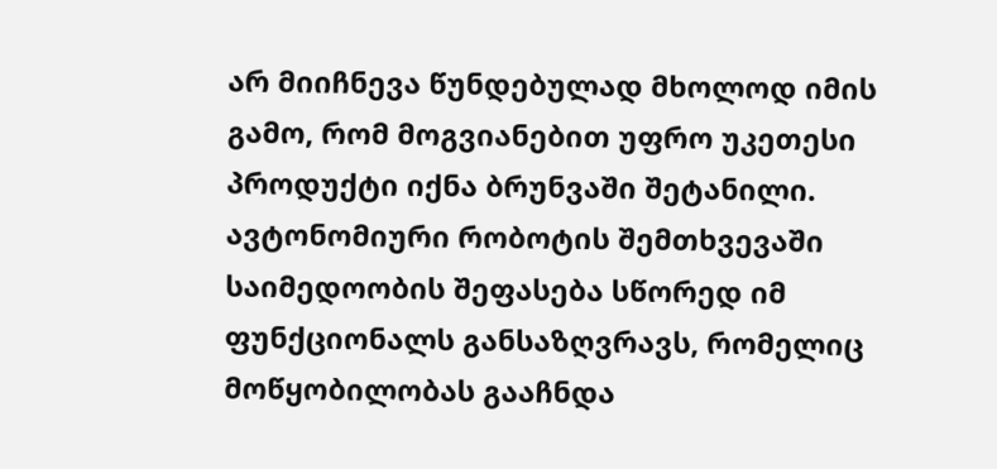არ მიიჩნევა წუნდებულად მხოლოდ იმის გამო, რომ მოგვიანებით უფრო უკეთესი პროდუქტი იქნა ბრუნვაში შეტანილი. ავტონომიური რობოტის შემთხვევაში საიმედოობის შეფასება სწორედ იმ ფუნქციონალს განსაზღვრავს, რომელიც მოწყობილობას გააჩნდა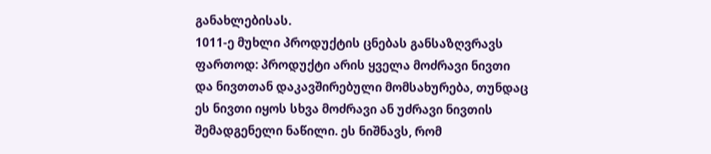განახლებისას.
1011-ე მუხლი პროდუქტის ცნებას განსაზღვრავს ფართოდ: პროდუქტი არის ყველა მოძრავი ნივთი და ნივთთან დაკავშირებული მომსახურება, თუნდაც ეს ნივთი იყოს სხვა მოძრავი ან უძრავი ნივთის შემადგენელი ნაწილი. ეს ნიშნავს, რომ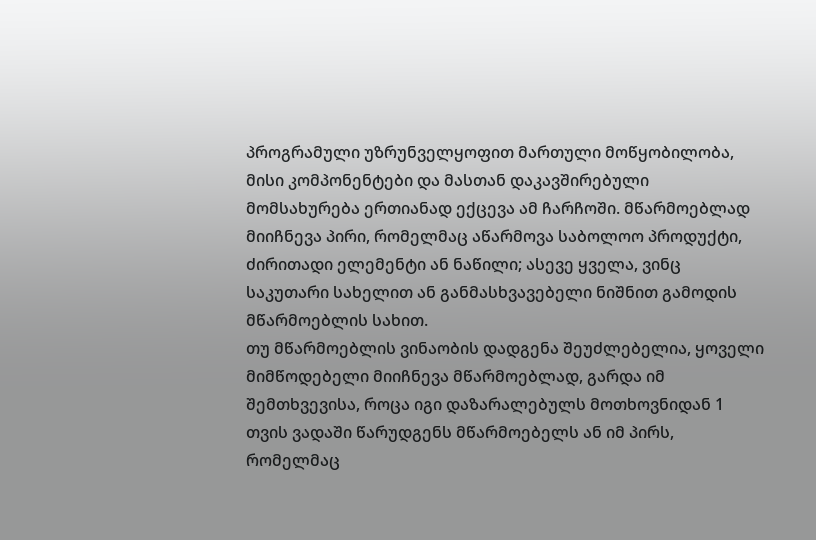პროგრამული უზრუნველყოფით მართული მოწყობილობა, მისი კომპონენტები და მასთან დაკავშირებული მომსახურება ერთიანად ექცევა ამ ჩარჩოში. მწარმოებლად მიიჩნევა პირი, რომელმაც აწარმოვა საბოლოო პროდუქტი, ძირითადი ელემენტი ან ნაწილი; ასევე ყველა, ვინც საკუთარი სახელით ან განმასხვავებელი ნიშნით გამოდის მწარმოებლის სახით.
თუ მწარმოებლის ვინაობის დადგენა შეუძლებელია, ყოველი მიმწოდებელი მიიჩნევა მწარმოებლად, გარდა იმ შემთხვევისა, როცა იგი დაზარალებულს მოთხოვნიდან 1 თვის ვადაში წარუდგენს მწარმოებელს ან იმ პირს, რომელმაც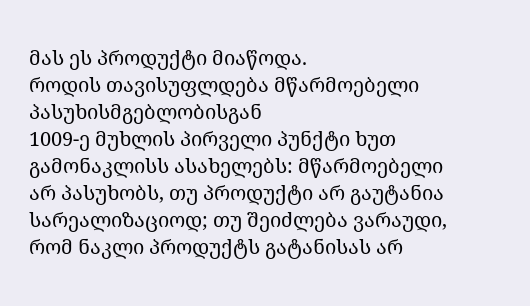მას ეს პროდუქტი მიაწოდა.
როდის თავისუფლდება მწარმოებელი პასუხისმგებლობისგან
1009-ე მუხლის პირველი პუნქტი ხუთ გამონაკლისს ასახელებს: მწარმოებელი არ პასუხობს, თუ პროდუქტი არ გაუტანია სარეალიზაციოდ; თუ შეიძლება ვარაუდი, რომ ნაკლი პროდუქტს გატანისას არ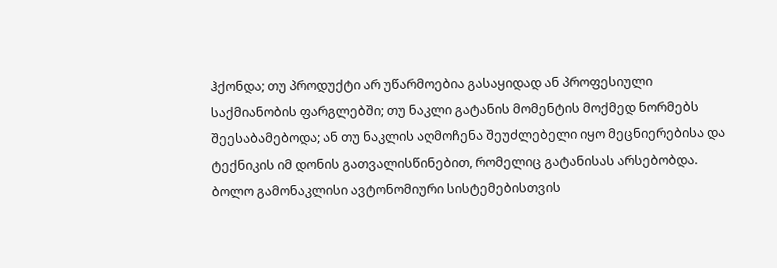ჰქონდა; თუ პროდუქტი არ უწარმოებია გასაყიდად ან პროფესიული საქმიანობის ფარგლებში; თუ ნაკლი გატანის მომენტის მოქმედ ნორმებს შეესაბამებოდა; ან თუ ნაკლის აღმოჩენა შეუძლებელი იყო მეცნიერებისა და ტექნიკის იმ დონის გათვალისწინებით, რომელიც გატანისას არსებობდა.
ბოლო გამონაკლისი ავტონომიური სისტემებისთვის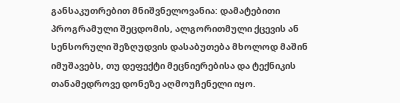განსაკუთრებით მნიშვნელოვანია: დამატებითი პროგრამული შეცდომის, ალგორითმული ქცევის ან სენსორული შეზღუდვის დასაბუთება მხოლოდ მაშინ იმუშავებს, თუ დეფექტი მეცნიერებისა და ტექნიკის თანამედროვე დონეზე აღმოუჩენელი იყო.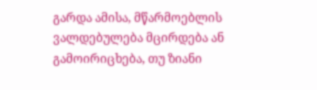გარდა ამისა, მწარმოებლის ვალდებულება მცირდება ან გამოირიცხება, თუ ზიანი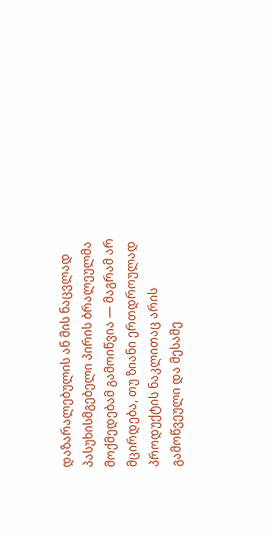დაზარალებულის ან მის ნაცვლად პასუხისმგებელი პირის ბრალეულმა მოქმედებამ გამოიწვია — მაგრამ არ მცირდება, თუ ზიანი ერთდროულად პროდუქტის ნაკლითაც არის გამოწვეული და მესამე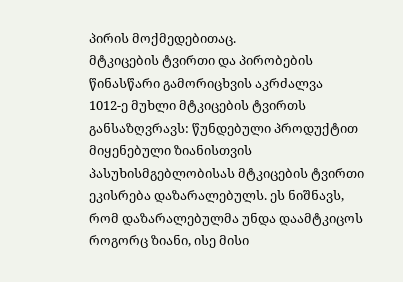პირის მოქმედებითაც.
მტკიცების ტვირთი და პირობების წინასწარი გამორიცხვის აკრძალვა
1012-ე მუხლი მტკიცების ტვირთს განსაზღვრავს: წუნდებული პროდუქტით მიყენებული ზიანისთვის პასუხისმგებლობისას მტკიცების ტვირთი ეკისრება დაზარალებულს. ეს ნიშნავს, რომ დაზარალებულმა უნდა დაამტკიცოს როგორც ზიანი, ისე მისი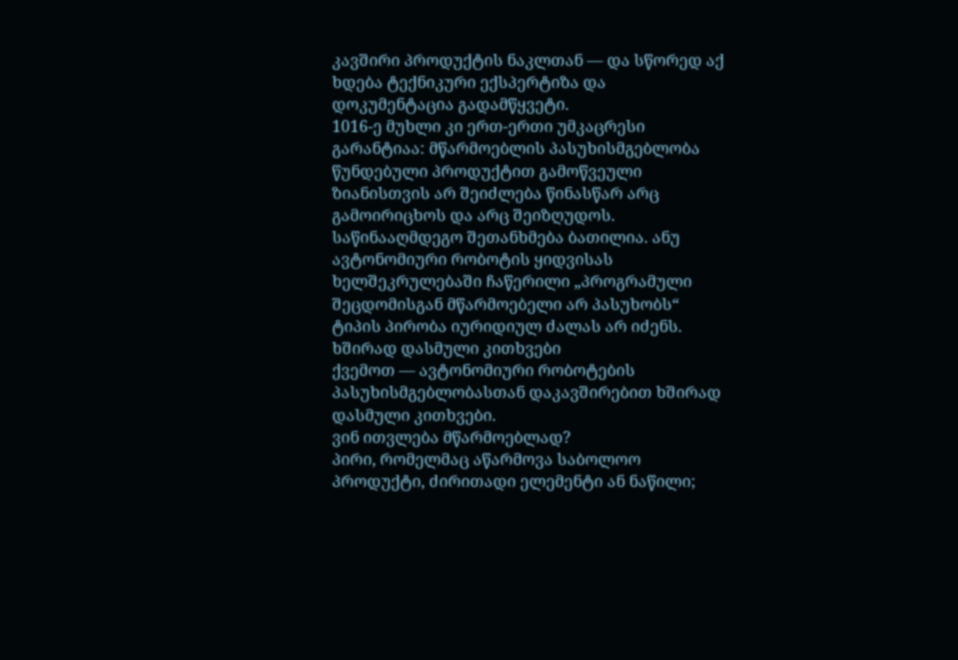კავშირი პროდუქტის ნაკლთან — და სწორედ აქ ხდება ტექნიკური ექსპერტიზა და დოკუმენტაცია გადამწყვეტი.
1016-ე მუხლი კი ერთ-ერთი უმკაცრესი გარანტიაა: მწარმოებლის პასუხისმგებლობა წუნდებული პროდუქტით გამოწვეული ზიანისთვის არ შეიძლება წინასწარ არც გამოირიცხოს და არც შეიზღუდოს. საწინააღმდეგო შეთანხმება ბათილია. ანუ ავტონომიური რობოტის ყიდვისას ხელშეკრულებაში ჩაწერილი „პროგრამული შეცდომისგან მწარმოებელი არ პასუხობს“ ტიპის პირობა იურიდიულ ძალას არ იძენს.
ხშირად დასმული კითხვები
ქვემოთ — ავტონომიური რობოტების პასუხისმგებლობასთან დაკავშირებით ხშირად დასმული კითხვები.
ვინ ითვლება მწარმოებლად?
პირი, რომელმაც აწარმოვა საბოლოო პროდუქტი, ძირითადი ელემენტი ან ნაწილი;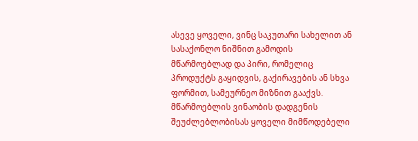ასევე ყოველი, ვინც საკუთარი სახელით ან სასაქონლო ნიშნით გამოდის მწარმოებლად და პირი, რომელიც პროდუქტს გაყიდვის, გაქირავების ან სხვა ფორმით, სამეურნეო მიზნით გააქვს. მწარმოებლის ვინაობის დადგენის შეუძლებლობისას ყოველი მიმწოდებელი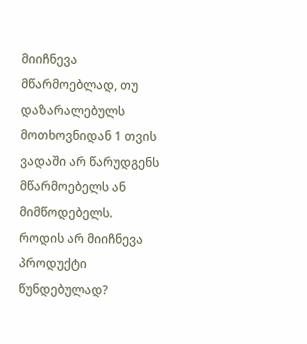მიიჩნევა მწარმოებლად, თუ დაზარალებულს მოთხოვნიდან 1 თვის ვადაში არ წარუდგენს მწარმოებელს ან მიმწოდებელს.
როდის არ მიიჩნევა პროდუქტი წუნდებულად?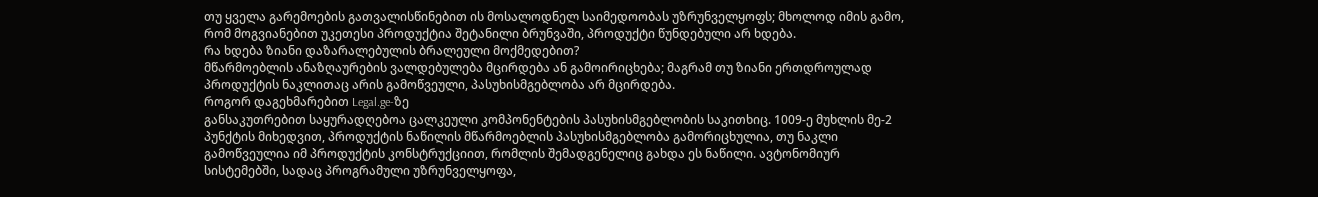თუ ყველა გარემოების გათვალისწინებით ის მოსალოდნელ საიმედოობას უზრუნველყოფს; მხოლოდ იმის გამო, რომ მოგვიანებით უკეთესი პროდუქტია შეტანილი ბრუნვაში, პროდუქტი წუნდებული არ ხდება.
რა ხდება ზიანი დაზარალებულის ბრალეული მოქმედებით?
მწარმოებლის ანაზღაურების ვალდებულება მცირდება ან გამოირიცხება; მაგრამ თუ ზიანი ერთდროულად პროდუქტის ნაკლითაც არის გამოწვეული, პასუხისმგებლობა არ მცირდება.
როგორ დაგეხმარებით Legal.ge-ზე
განსაკუთრებით საყურადღებოა ცალკეული კომპონენტების პასუხისმგებლობის საკითხიც. 1009-ე მუხლის მე-2 პუნქტის მიხედვით, პროდუქტის ნაწილის მწარმოებლის პასუხისმგებლობა გამორიცხულია, თუ ნაკლი გამოწვეულია იმ პროდუქტის კონსტრუქციით, რომლის შემადგენელიც გახდა ეს ნაწილი. ავტონომიურ სისტემებში, სადაც პროგრამული უზრუნველყოფა,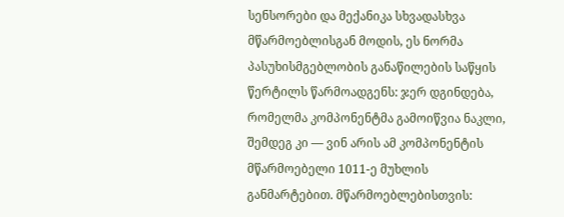სენსორები და მექანიკა სხვადასხვა მწარმოებლისგან მოდის, ეს ნორმა პასუხისმგებლობის განაწილების საწყის წერტილს წარმოადგენს: ჯერ დგინდება, რომელმა კომპონენტმა გამოიწვია ნაკლი, შემდეგ კი — ვინ არის ამ კომპონენტის მწარმოებელი 1011-ე მუხლის განმარტებით. მწარმოებლებისთვის: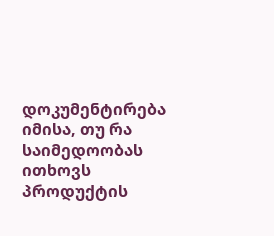დოკუმენტირება იმისა, თუ რა საიმედოობას ითხოვს პროდუქტის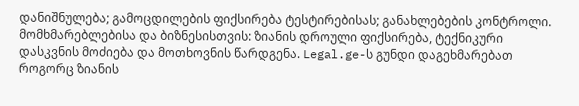დანიშნულება; გამოცდილების ფიქსირება ტესტირებისას; განახლებების კონტროლი. მომხმარებლებისა და ბიზნესისთვის: ზიანის დროული ფიქსირება, ტექნიკური დასკვნის მოძიება და მოთხოვნის წარდგენა. Legal.ge-ს გუნდი დაგეხმარებათ როგორც ზიანის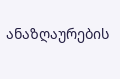ანაზღაურების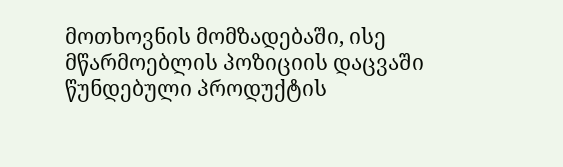მოთხოვნის მომზადებაში, ისე მწარმოებლის პოზიციის დაცვაში წუნდებული პროდუქტის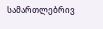სამართლებრივ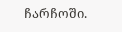ჩარჩოში.